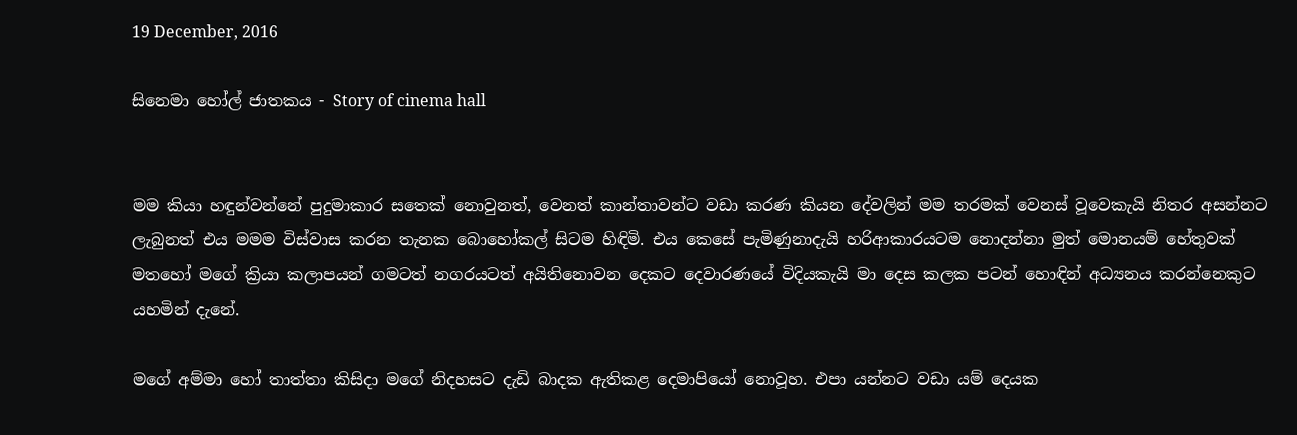19 December, 2016

සිනෙමා හෝල් ජාතකය - Story of cinema hall


මම කියා හඳුන්වන්නේ පුදුමාකාර සතෙක් නොවුනත්, වෙනත් කාන්තාවන්ට වඩා කරණ කියන දේවලින් මම තරමක් වෙනස් වූවෙකැයි නිතර අසන්නට ලැබුනත් එය මමම විස්වාස කරන තැනක බොහෝකල් සිටම හිඳිමි. එය කෙසේ පැමිණුනාදැයි හරිආකාරයටම නොදන්නා මුත් මොනයම් හේතුවක් මතහෝ මගේ ක්‍රියා කලාපයන් ගමටත් නගරයටත් අයිතිනොවන දෙකට දෙවාරණයේ විදියකැයි මා දෙස කලක පටන් හොඳින් අධ්‍යනය කරන්නෙකුට යහමින් දැනේ.

මගේ අම්මා හෝ තාත්තා කිසිදා මගේ නිදහසට දැඩි බාදක ඇතිකළ දෙමාපියෝ නොවූහ. එපා යන්නට වඩා යම් දෙයක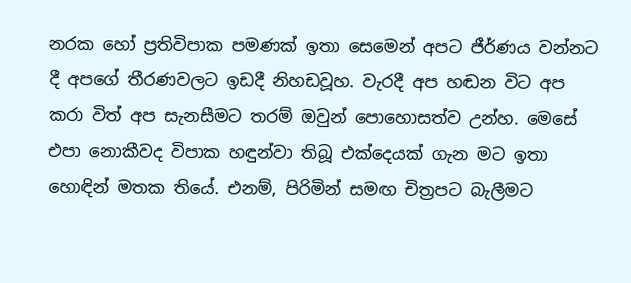නරක හෝ ප්‍රතිවිපාක පමණක් ඉතා සෙමෙන් අපට ජීර්ණය වන්නට දී අපගේ තීරණවලට ඉඩදී නිහඩවූහ. වැරදී අප හඬන විට අප කරා විත් අප සැනසීමට තරම් ඔවුන් පොහොසත්ව උන්හ. මෙසේ එපා නොකීවද විපාක හඳුන්වා තිබූ එක්දෙයක් ගැන මට ඉතා හොඳින් මතක තියේ. එනම්, පිරිමින් සමඟ චිත්‍රපට බැලීමට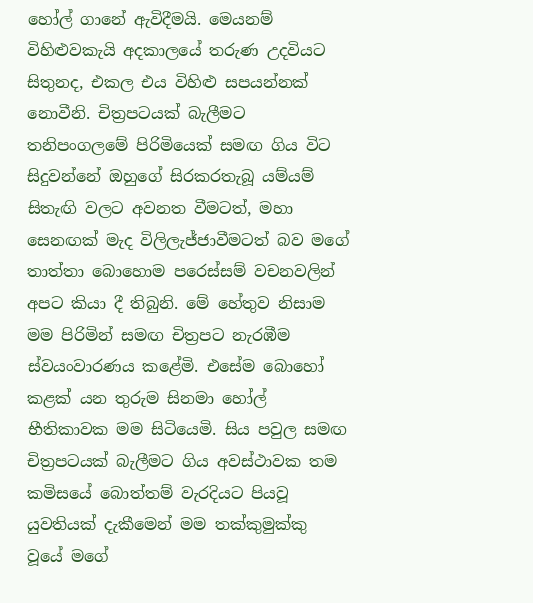හෝල් ගානේ ඇවිදීමයි. මෙයනම් විහිළුවකැයි අදකාලයේ තරුණ උදවියට සිතුනද, එකල එය විහිළු සපයන්නක් නොවීනි. චිත්‍රපටයක් බැලීමට තනිපංගලමේ පිරිමියෙක් සමඟ ගිය විට සිදුවන්නේ ඔහුගේ සිරකරතැබූ යම්යම් සිතැඟි වලට අවනත වීමටත්, මහා සෙනඟක් මැද විලිලැජ්ජාවීමටත් බව මගේ තාත්තා බොහොම පරෙස්සම් වචනවලින් අපට කියා දී තිබුනි. මේ හේතුව නිසාම මම පිරිමින් සමඟ චිත්‍රපට නැරඹීම ස්වයංවාරණය කළේමි. එසේම බොහෝ කළක් යන තුරුම සිනමා හෝල් භීතිකාවක මම සිටියෙමි. සිය පවුල සමඟ චිත්‍රපටයක් බැලීමට ගිය අවස්ථාවක තම කමිසයේ බොත්තම් වැරදියට පියවූ යුවතියක් දැකීමෙන් මම තක්කුමුක්කු වූයේ මගේ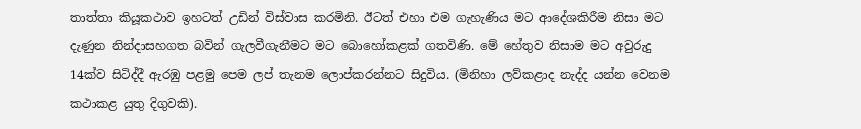තාත්තා කියූකථාව ඉහටත් උඩින් විස්වාස කරමිනි. ඊටත් එහා එම ගැහැණිය මට ආදේශකිරීම නිසා මට දැණුන නින්දාසහගත බවින් ගැලවීගැනීමට මට බොහෝකළක් ගතවිණි. මේ හේතුව නිසාම මට අවුරුදු 14ක්ව සිටිද්දී ඇරඹු පළමු පෙම ලප් තැනම ලොප්කරන්නට සිදුවිය. (මිනිහා ලව්කළාද නැද්ද යන්න වෙනම කථාකළ යුතු දිගුවකි).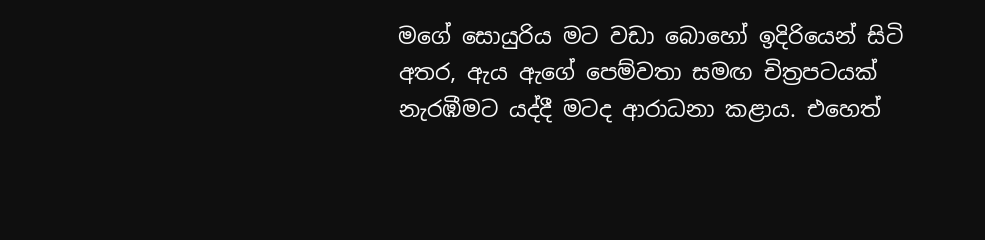මගේ සොයුරිය මට වඩා බොහෝ ඉදිරියෙන් සිටි අතර, ඇය ඇගේ පෙම්වතා සමඟ චිත්‍රපටයක් නැරඹීමට යද්දී මටද ආරාධනා කළාය. එහෙත්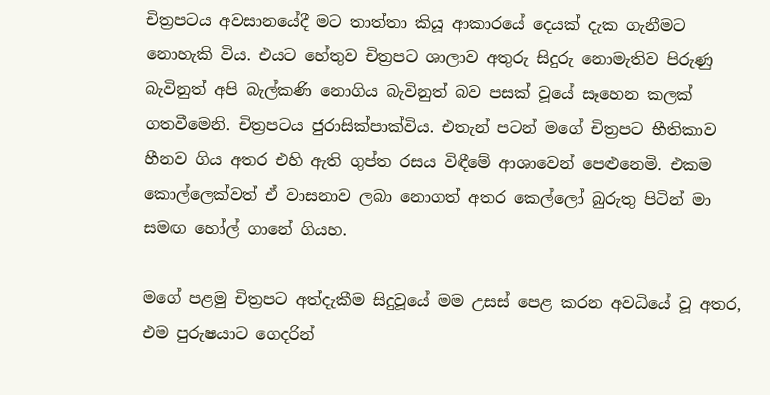චිත්‍රපටය අවසානයේදී මට තාත්තා කියූ ආකාරයේ දෙයක් දැක ගැනීමට නොහැකි විය. එයට හේතුව චිත්‍රපට ශාලාව අතුරු සිදුරු නොමැතිව පිරුණු බැවිනුත් අපි බැල්කණි නොගිය බැවිනුත් බව පසක් වූයේ සෑහෙන කලක් ගතවීමෙනි. චිත්‍රපටය ජුරාසික්පාක්විය. එතැන් පටන් මගේ චිත්‍රපට භීතිකාව හීනව ගිය අතර එහි ඇති ගුප්ත රසය විඳීමේ ආශාවෙන් පෙළුනෙමි. එකම කොල්ලෙක්වත් ඒ වාසනාව ලබා නොගත් අතර කෙල්ලෝ බුරුතු පිටින් මා සමඟ හෝල් ගානේ ගියහ.

මගේ පළමු චිත්‍රපට අත්දැකීම සිදුවූයේ මම උසස් පෙළ කරන අවධියේ වූ අතර, එම පුරුෂයාට ගෙදරින්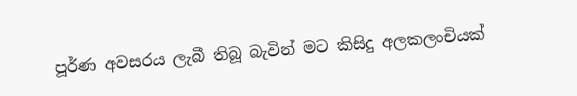පූර්ණ අවසරය ලැබී තිබූ බැවින් මට කිසිදු අලකලංචියක්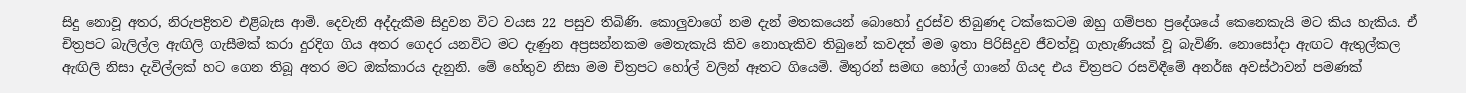සිදු නොවූ අතර, නිරුපද්‍රිතව එළිබැස ආමි. දෙවැනි අද්දැකීම සිදුවන විට වයස 22 පසුව තිබිණි. කොලුවාගේ නම දැන් මතකයෙන් බොහෝ දුරස්ව තිබුණද ටක්කෙටම ඔහු ගම්පහ ප්‍රදේශයේ කෙනෙකැයි මට කිය හැකිය. ඒ චිත්‍රපට බැලිල්ල ඇඟිලි ගැසීමක් කරා දුරදිග ගිය අතර ගෙදර යනවිට මට දැණුන අප්‍රසන්නකම මෙතැකැයි කිව නොහැකිව තිබුනේ කවදත් මම ඉතා පිරිසිදුව ජීවත්වූ ගැහැණියක් වූ බැවිණි. නොසෝදා ඇඟට ඇතුල්කල ඇඟිලි නිසා දැවිල්ලක් හට ගෙන තිබූ අතර මට ඔක්කාරය දැනුනි. මේ හේතුව නිසා මම චිත්‍රපට හෝල් වලින් ඈතට ගියෙමි. මිතුරන් සමඟ හෝල් ගානේ ගියද එය චිත්‍රපට රසවිඳීමේ අනර්ඝ අවස්ථාවන් පමණක්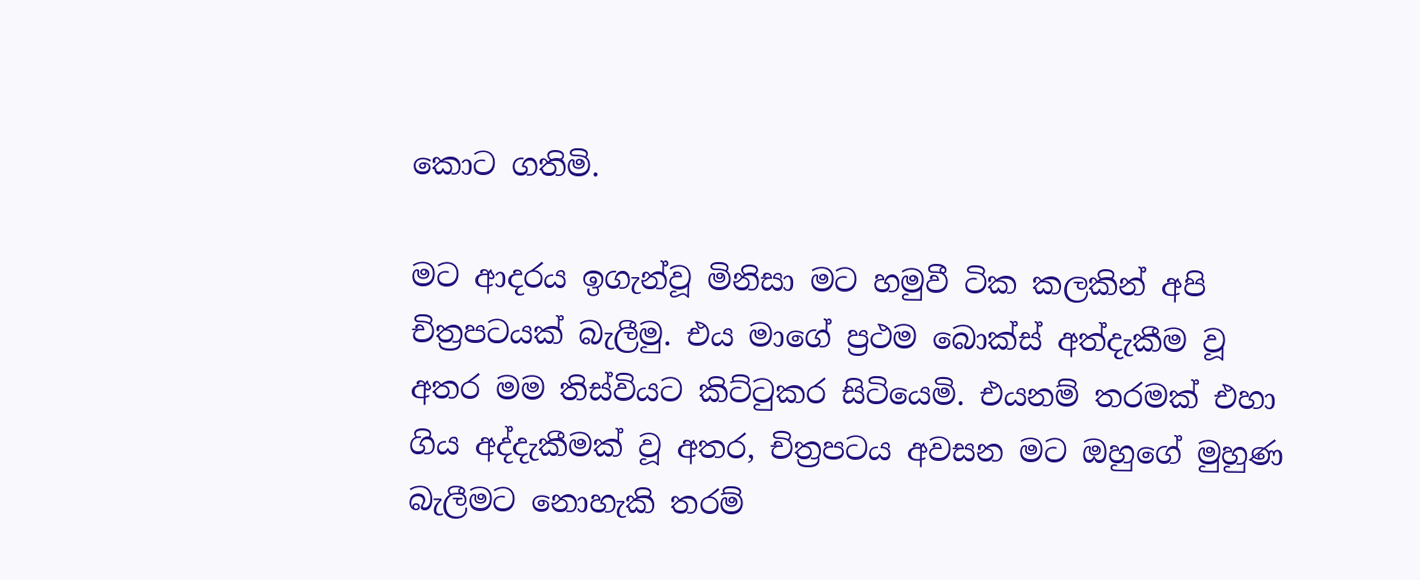කොට ගතිමි.

මට ආදරය ඉගැන්වූ මිනිසා මට හමුවී ටික කලකින් අපි චිත්‍රපටයක් බැලීමු. එය මාගේ ප්‍රථම බොක්ස් අත්දැකීම වූ අතර මම තිස්වියට කිට්ටුකර සිටියෙමි. එයනම් තරමක් එහා ගිය අද්දැකීමක් වූ අතර, චිත්‍රපටය අවසන මට ඔහුගේ මුහුණ බැලීමට නොහැකි තරම්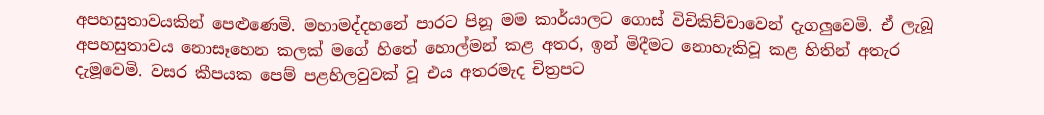අපහසුතාවයකින් පෙළුණෙමි. මහාමද්දහනේ පාරට පිනූ මම කාර්යාලට ගොස් විචිකිච්චාවෙන් දැගලුවෙමි. ඒ ලැබූ අපහසුතාවය නොසෑහෙන කලක් මගේ හිතේ හොල්මන් කළ අතර, ඉන් මිදීමට නොහැකිවූ කළ හිතින් අතැර දැමූවෙමි. වසර කීපයක පෙම් පළහිලවුවක් වූ එය අතරමැද චිත්‍රපට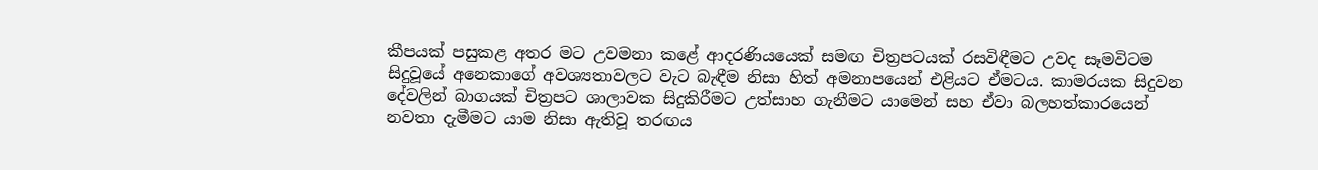කීපයක් පසුකළ අතර මට උවමනා කළේ ආදරණියයෙක් සමඟ චිත්‍රපටයක් රසවිඳීමට උවද සෑමවිටම සිදුවූයේ අනෙකාගේ අවශ්‍යතාවලට වැට බැඳීම නිසා හිත් අමනාපයෙන් එළියට ඒමටය. කාමරයක සිදුවන දේවලින් බාගයක් චිත්‍රපට ශාලාවක සිදුකිරීමට උත්සාහ ගැනීමට යාමෙන් සහ ඒවා බලහත්කාරයෙන් නවතා දැමීමට යාම නිසා ඇතිවූ තරඟය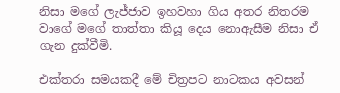නිසා මගේ ලැජ්ජාව ඉහවහා ගිය අතර නිතරම වාගේ මගේ තාත්තා කියූ දෙය නොඇසීම නිසා ඒ ගැන දුක්වීමි.

එක්තරා සමයකදී මේ චිත්‍රපට නාටකය අවසන්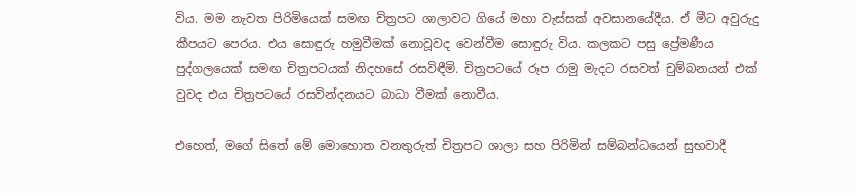විය. මම නැවත පිරිමියෙක් සමඟ චිත්‍රපට ශාලාවට ගියේ මහා වැස්සක් අවසානයේදීය. ඒ මීට අවුරුදු කීපයට පෙරය. එය සොඳුරු හමුවීමක් නොවූවද වෙන්වීම සොඳුරු විය. කලකට පසු ප්‍රේමණීය පුද්ගලයෙක් සමඟ චිත්‍රපටයක් නිදහසේ රසවිඳීමි. චිත්‍රපටයේ රූප රාමු මැදට රසවත් චුම්බනයන් එක් වුවද එය චිත්‍රපටයේ රසවින්දනයට බාධා වීමක් නොවීය.

එහෙත්, මගේ සිතේ මේ මොහොත වනතුරුත් චිත්‍රපට ශාලා සහ පිරිමින් සම්බන්ධයෙන් සුභවාදී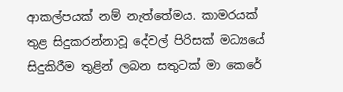ආකල්පයක් නම් නැත්තේමය. කාමරයක් තුළ සිදුකරන්නාවූ දේවල් පිරිසක් මධ්‍යයේ සිදුකිරීම තුළින් ලබන සතුටක් මා කෙරේ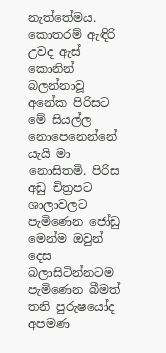නැත්තේමය. කොතරම් ඇඳිරි උවද ඇස් කොනින් බලන්නාවූ අනේක පිරිසට මේ සියල්ල නොපෙනෙන්නේ යැයි මා නොසිතමි. පිරිස අඩු චිත්‍රපට ශාලාවලට පැමිණෙන ජෝඩු මෙන්ම ඔවුන් දෙස බලාසිටින්නටම පැමිණෙන බීමත් තනි පුරුෂයෝද අපමණ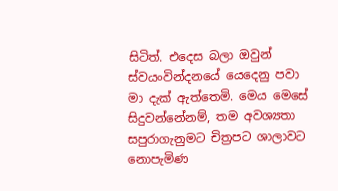සිටිත්. එදෙස බලා ඔවුන් ස්වයංවින්දනයේ යෙදෙනු පවා මා දැක් ඇත්තෙමි. මෙය මෙසේ  සිදුවන්නේනම්, තම අවශ්‍යතා සපුරාගැනුමට චිත්‍රපට ශාලාවට නොපැමිණ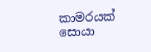කාමරයක් සොයා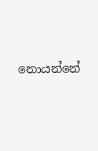නොයන්නේ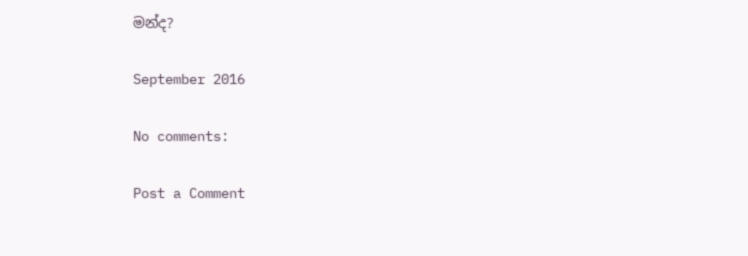මන්ද?

September 2016

No comments:

Post a Comment